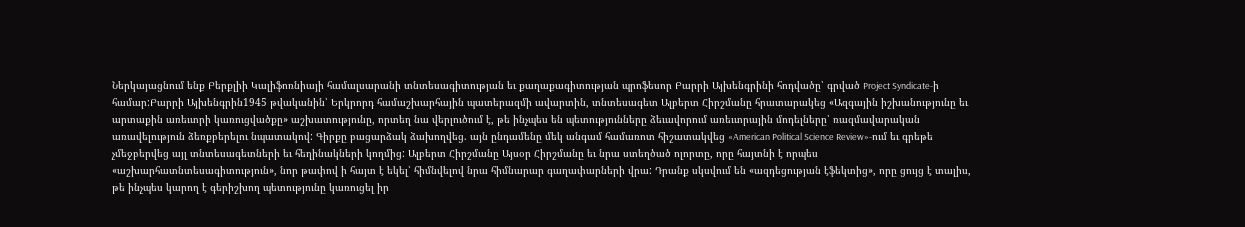Ներկայացնում ենք Բերքլիի Կալիֆոռնիայի համալսարանի տնտեսագիտության եւ քաղաքագիտության պրոֆեսոր Բարրի Այխենգրինի հոդվածը՝ գրված Project Syndicate-ի համար:Բարրի Այխենգրին1945 թվականին՝ Երկրորդ համաշխարհային պատերազմի ավարտին, տնտեսագետ Ալբերտ Հիրշմանը հրատարակեց «Ազգային իշխանությունը եւ արտաքին առեւտրի կառուցվածքը» աշխատությունը, որտեղ նա վերլուծում է, թե ինչպես են պետությունները ձեւավորում առեւտրային մոդելները՝ ռազմավարական առավելություն ձեռքբերելու նպատակով: Գիրքը բացարձակ ձախողվեց. այն ընդամենը մեկ անգամ համառոտ հիշատակվեց «American Political Science Review»-ում եւ գրեթե չմեջբերվեց այլ տնտեսագետների եւ հեղինակների կողմից: Ալբերտ Հիրշմանը Այսօր Հիրշմանը եւ նրա ստեղծած ոլորտը, որը հայտնի է որպես «աշխարհատնտեսագիտություն», նոր թափով ի հայտ է եկել՝ հիմնվելով նրա հիմնարար գաղափարների վրա: Դրանք սկսվում են «ազդեցության էֆեկտից», որը ցույց է տալիս, թե ինչպես կարող է գերիշխող պետությունը կառուցել իր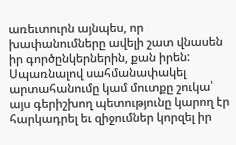առեւտուրն այնպես, որ խափանումները ավելի շատ վնասեն իր գործընկերներին, քան իրեն: Սպառնալով սահմանափակել արտահանումը կամ մուտքը շուկա՝ այս գերիշխող պետությունը կարող էր հարկադրել եւ զիջումներ կորզել իր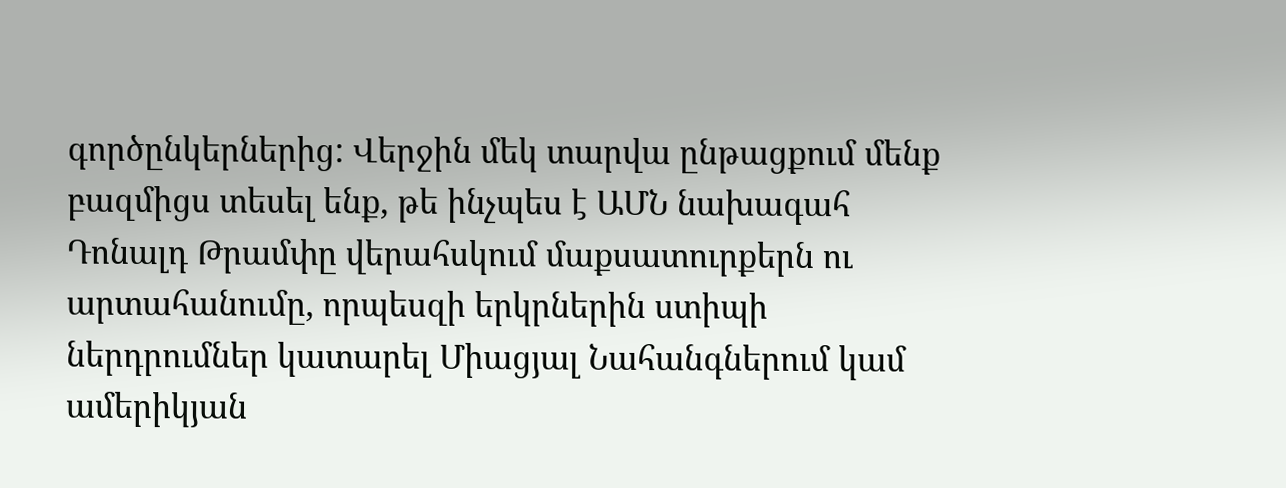գործընկերներից: Վերջին մեկ տարվա ընթացքում մենք բազմիցս տեսել ենք, թե ինչպես է ԱՄՆ նախագահ Դոնալդ Թրամփը վերահսկում մաքսատուրքերն ու արտահանումը, որպեսզի երկրներին ստիպի ներդրումներ կատարել Միացյալ Նահանգներում կամ ամերիկյան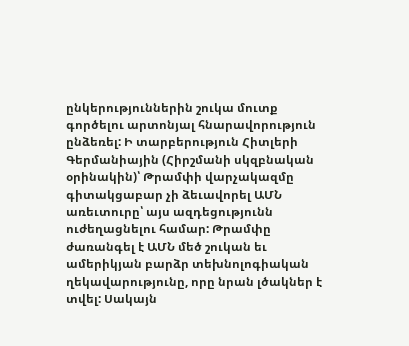ընկերություններին շուկա մուտք գործելու արտոնյալ հնարավորություն ընձեռել: Ի տարբերություն Հիտլերի Գերմանիային (Հիրշմանի սկզբնական օրինակին)՝ Թրամփի վարչակազմը գիտակցաբար չի ձեւավորել ԱՄՆ առեւտուրը՝ այս ազդեցությունն ուժեղացնելու համար: Թրամփը ժառանգել է ԱՄՆ մեծ շուկան եւ ամերիկյան բարձր տեխնոլոգիական ղեկավարությունը, որը նրան լծակներ է տվել: Սակայն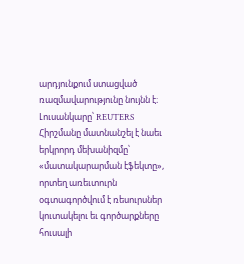արդյունքում ստացված ռազմավարությունը նույնն է։ Լուսանկարը՝ REUTERS Հիրշմանը մատնանշել է նաեւ երկրորդ մեխանիզմը՝ «մատակարարման էֆեկտը», որտեղ առեւտուրն օգտագործվում է ռեսուրսներ կուտակելու եւ գործարքները հուսալի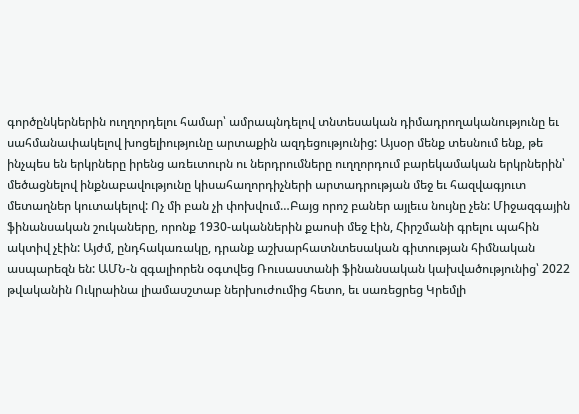գործընկերներին ուղղորդելու համար՝ ամրապնդելով տնտեսական դիմադրողականությունը եւ սահմանափակելով խոցելիությունը արտաքին ազդեցությունից: Այսօր մենք տեսնում ենք, թե ինչպես են երկրները իրենց առեւտուրն ու ներդրումները ուղղորդում բարեկամական երկրներին՝ մեծացնելով ինքնաբավությունը կիսահաղորդիչների արտադրության մեջ եւ հազվագյուտ մետաղներ կուտակելով: Ոչ մի բան չի փոխվում…Բայց որոշ բաներ այլեւս նույնը չեն: Միջազգային ֆինանսական շուկաները, որոնք 1930-ականներին քաոսի մեջ էին, Հիրշմանի գրելու պահին ակտիվ չէին: Այժմ, ընդհակառակը, դրանք աշխարհատնտեսական գիտության հիմնական ասպարեզն են: ԱՄՆ-ն զգալիորեն օգտվեց Ռուսաստանի ֆինանսական կախվածությունից՝ 2022 թվականին Ուկրաինա լիամասշտաբ ներխուժումից հետո, եւ սառեցրեց Կրեմլի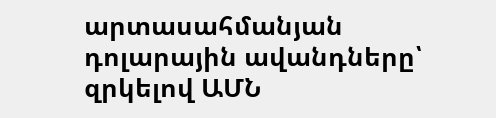արտասահմանյան դոլարային ավանդները՝ զրկելով ԱՄՆ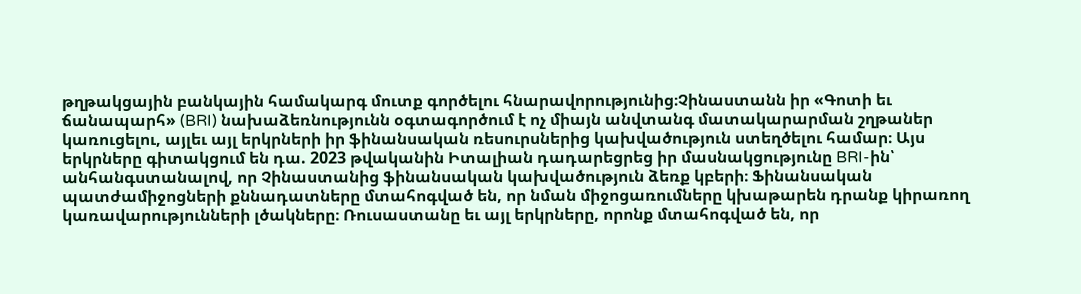թղթակցային բանկային համակարգ մուտք գործելու հնարավորությունից։Չինաստանն իր «Գոտի եւ ճանապարհ» (BRI) նախաձեռնությունն օգտագործում է ոչ միայն անվտանգ մատակարարման շղթաներ կառուցելու, այլեւ այլ երկրների իր ֆինանսական ռեսուրսներից կախվածություն ստեղծելու համար։ Այս երկրները գիտակցում են դա. 2023 թվականին Իտալիան դադարեցրեց իր մասնակցությունը BRI-ին՝ անհանգստանալով, որ Չինաստանից ֆինանսական կախվածություն ձեռք կբերի։ Ֆինանսական պատժամիջոցների քննադատները մտահոգված են, որ նման միջոցառումները կխաթարեն դրանք կիրառող կառավարությունների լծակները։ Ռուսաստանը եւ այլ երկրները, որոնք մտահոգված են, որ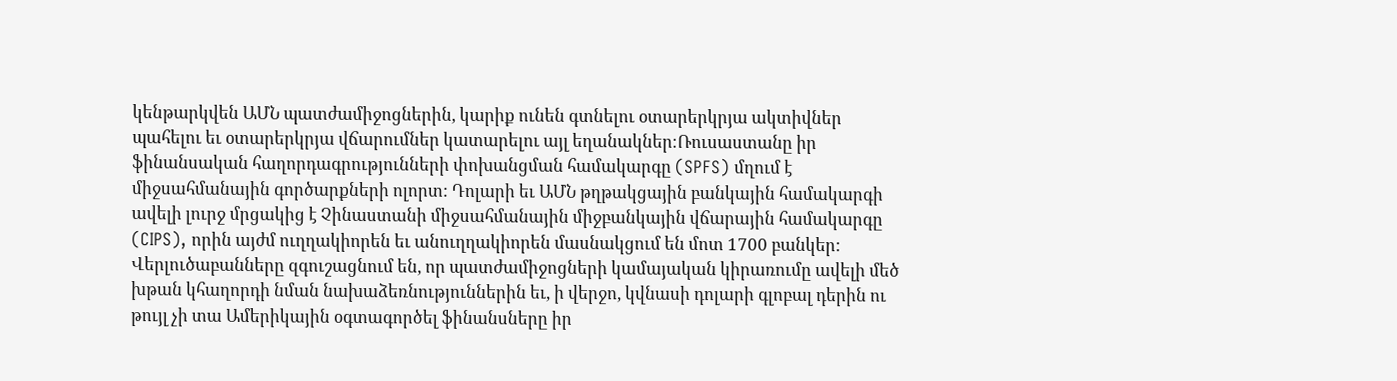կենթարկվեն ԱՄՆ պատժամիջոցներին, կարիք ունեն գտնելու օտարերկրյա ակտիվներ պահելու եւ օտարերկրյա վճարումներ կատարելու այլ եղանակներ։Ռուսաստանը իր ֆինանսական հաղորդագրությունների փոխանցման համակարգը (SPFS) մղում է միջսահմանային գործարքների ոլորտ: Դոլարի եւ ԱՄՆ թղթակցային բանկային համակարգի ավելի լուրջ մրցակից է Չինաստանի միջսահմանային միջբանկային վճարային համակարգը (CIPS), որին այժմ ուղղակիորեն եւ անուղղակիորեն մասնակցում են մոտ 1700 բանկեր: Վերլուծաբանները զգուշացնում են, որ պատժամիջոցների կամայական կիրառումը ավելի մեծ խթան կհաղորդի նման նախաձեռնություններին եւ, ի վերջո, կվնասի դոլարի գլոբալ դերին ու թույլ չի տա Ամերիկային օգտագործել ֆինանսները իր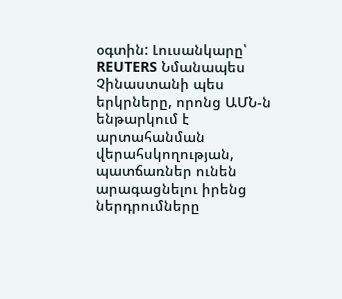օգտին: Լուսանկարը՝ REUTERS Նմանապես Չինաստանի պես երկրները, որոնց ԱՄՆ-ն ենթարկում է արտահանման վերահսկողության, պատճառներ ունեն արագացնելու իրենց ներդրումները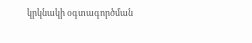կրկնակի օգտագործման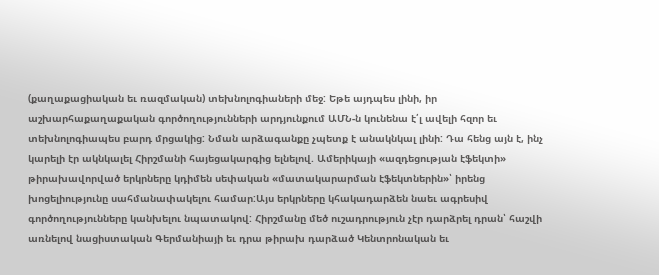(քաղաքացիական եւ ռազմական) տեխնոլոգիաների մեջ: Եթե այդպես լինի, իր աշխարհաքաղաքական գործողությունների արդյունքում ԱՄՆ-ն կունենա է՛լ ավելի հզոր եւ տեխնոլոգիապես բարդ մրցակից: Նման արձագանքը չպետք է անակնկալ լինի: Դա հենց այն է, ինչ կարելի էր ակնկալել Հիրշմանի հայեցակարգից ելնելով. Ամերիկայի «ազդեցության էֆեկտի» թիրախավորված երկրները կդիմեն սեփական «մատակարարման էֆեկտներին»՝ իրենց խոցելիությունը սահմանափակելու համար:Այս երկրները կհակադարձեն նաեւ ագրեսիվ գործողությունները կանխելու նպատակով: Հիրշմանը մեծ ուշադրություն չէր դարձրել դրան՝ հաշվի առնելով նացիստական Գերմանիայի եւ դրա թիրախ դարձած Կենտրոնական եւ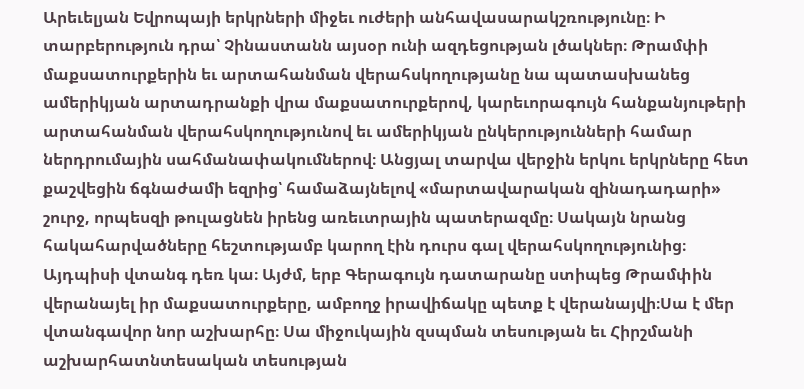Արեւելյան Եվրոպայի երկրների միջեւ ուժերի անհավասարակշռությունը։ Ի տարբերություն դրա՝ Չինաստանն այսօր ունի ազդեցության լծակներ։ Թրամփի մաքսատուրքերին եւ արտահանման վերահսկողությանը նա պատասխանեց ամերիկյան արտադրանքի վրա մաքսատուրքերով, կարեւորագույն հանքանյութերի արտահանման վերահսկողությունով եւ ամերիկյան ընկերությունների համար ներդրումային սահմանափակումներով։ Անցյալ տարվա վերջին երկու երկրները հետ քաշվեցին ճգնաժամի եզրից՝ համաձայնելով «մարտավարական զինադադարի» շուրջ, որպեսզի թուլացնեն իրենց առեւտրային պատերազմը։ Սակայն նրանց հակահարվածները հեշտությամբ կարող էին դուրս գալ վերահսկողությունից։ Այդպիսի վտանգ դեռ կա։ Այժմ, երբ Գերագույն դատարանը ստիպեց Թրամփին վերանայել իր մաքսատուրքերը, ամբողջ իրավիճակը պետք է վերանայվի։Սա է մեր վտանգավոր նոր աշխարհը։ Սա միջուկային զսպման տեսության եւ Հիրշմանի աշխարհատնտեսական տեսության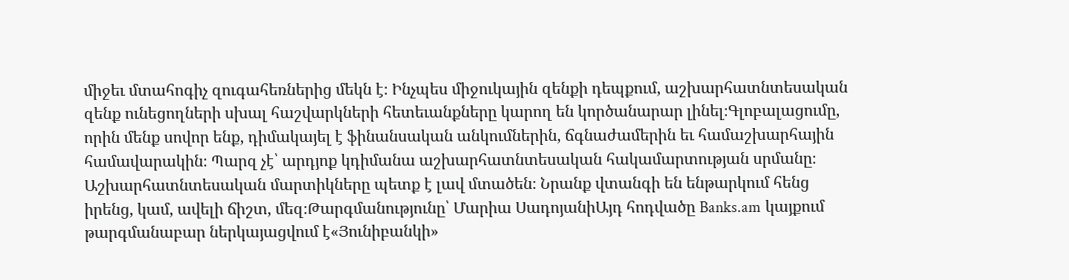միջեւ մտահոգիչ զուգահեռներից մեկն է։ Ինչպես միջուկային զենքի դեպքում, աշխարհատնտեսական զենք ունեցողների սխալ հաշվարկների հետեւանքները կարող են կործանարար լինել։Գլոբալացումը, որին մենք սովոր ենք, դիմակայել է ֆինանսական անկումներին, ճգնաժամերին եւ համաշխարհային համավարակին։ Պարզ չէ՝ արդյոք կդիմանա աշխարհատնտեսական հակամարտության սրմանը։ Աշխարհատնտեսական մարտիկները պետք է լավ մտածեն։ Նրանք վտանգի են ենթարկում հենց իրենց, կամ, ավելի ճիշտ, մեզ։Թարգմանությունը՝ Մարիա ՍադոյանիԱյդ հոդվածը Banks.am կայքում թարգմանաբար ներկայացվում է«Յունիբանկի»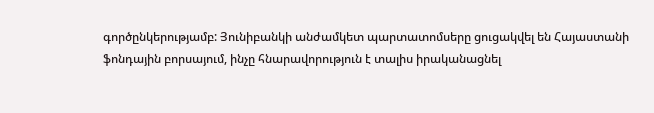գործընկերությամբ: Յունիբանկի անժամկետ պարտատոմսերը ցուցակվել են Հայաստանի ֆոնդային բորսայում, ինչը հնարավորություն է տալիս իրականացնել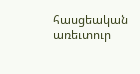հասցեական առեւտուր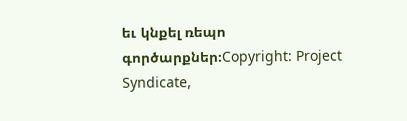եւ կնքել ռեպո գործարքներ։Copyright: Project Syndicate,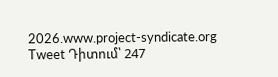2026.www.project-syndicate.org Tweet Դիտում՝ 247